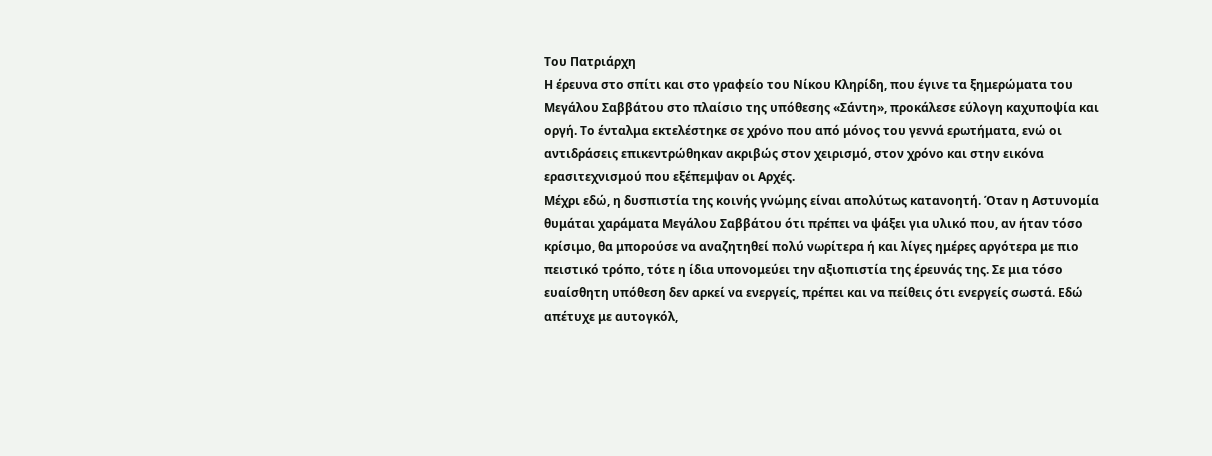Του Πατριάρχη
Η έρευνα στο σπίτι και στο γραφείο του Νίκου Κληρίδη, που έγινε τα ξημερώματα του Μεγάλου Σαββάτου στο πλαίσιο της υπόθεσης «Σάντη», προκάλεσε εύλογη καχυποψία και οργή. Το ένταλμα εκτελέστηκε σε χρόνο που από μόνος του γεννά ερωτήματα, ενώ οι αντιδράσεις επικεντρώθηκαν ακριβώς στον χειρισμό, στον χρόνο και στην εικόνα ερασιτεχνισμού που εξέπεμψαν οι Αρχές.
Μέχρι εδώ, η δυσπιστία της κοινής γνώμης είναι απολύτως κατανοητή. Όταν η Αστυνομία θυμάται χαράματα Μεγάλου Σαββάτου ότι πρέπει να ψάξει για υλικό που, αν ήταν τόσο κρίσιμο, θα μπορούσε να αναζητηθεί πολύ νωρίτερα ή και λίγες ημέρες αργότερα με πιο πειστικό τρόπο, τότε η ίδια υπονομεύει την αξιοπιστία της έρευνάς της. Σε μια τόσο ευαίσθητη υπόθεση δεν αρκεί να ενεργείς, πρέπει και να πείθεις ότι ενεργείς σωστά. Εδώ απέτυχε με αυτογκόλ,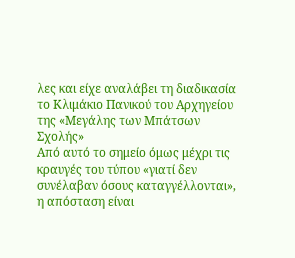λες και είχε αναλάβει τη διαδικασία το Κλιμάκιο Πανικού του Αρχηγείου της «Μεγάλης των Μπάτσων Σχολής»
Από αυτό το σημείο όμως μέχρι τις κραυγές του τύπου «γιατί δεν συνέλαβαν όσους καταγγέλλονται», η απόσταση είναι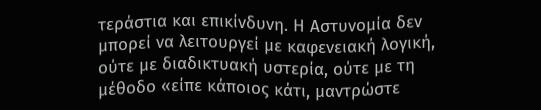τεράστια και επικίνδυνη. Η Αστυνομία δεν μπορεί να λειτουργεί με καφενειακή λογική, ούτε με διαδικτυακή υστερία, ούτε με τη μέθοδο «είπε κάποιος κάτι, μαντρώστε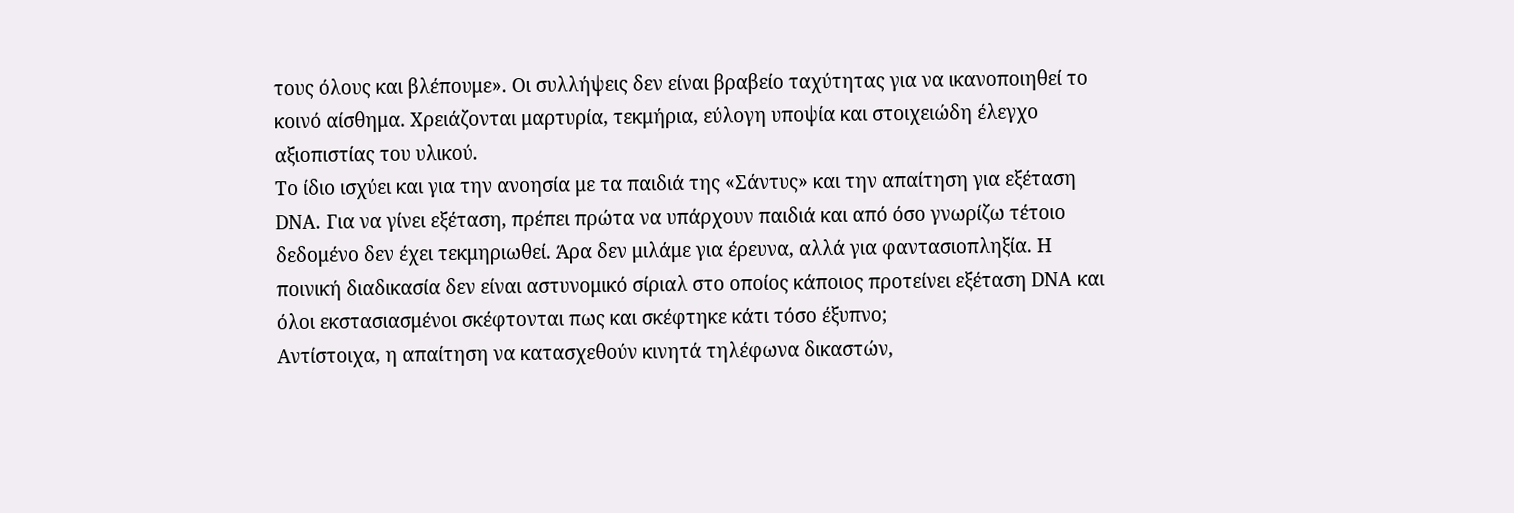τους όλους και βλέπουμε». Οι συλλήψεις δεν είναι βραβείο ταχύτητας για να ικανοποιηθεί το κοινό αίσθημα. Χρειάζονται μαρτυρία, τεκμήρια, εύλογη υποψία και στοιχειώδη έλεγχο αξιοπιστίας του υλικού.
Το ίδιο ισχύει και για την ανοησία με τα παιδιά της «Σάντυς» και την απαίτηση για εξέταση DNA. Για να γίνει εξέταση, πρέπει πρώτα να υπάρχουν παιδιά και από όσο γνωρίζω τέτοιο δεδομένο δεν έχει τεκμηριωθεί. Άρα δεν μιλάμε για έρευνα, αλλά για φαντασιοπληξία. Η ποινική διαδικασία δεν είναι αστυνομικό σίριαλ στο οποίος κάποιος προτείνει εξέταση DNA και όλοι εκστασιασμένοι σκέφτονται πως και σκέφτηκε κάτι τόσο έξυπνο;
Αντίστοιχα, η απαίτηση να κατασχεθούν κινητά τηλέφωνα δικαστών,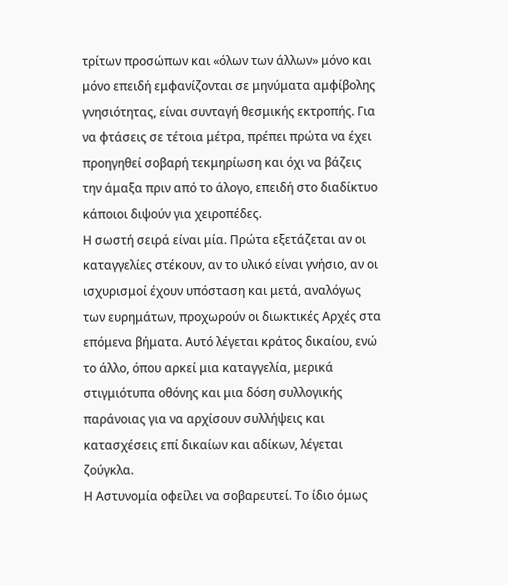τρίτων προσώπων και «όλων των άλλων» μόνο και μόνο επειδή εμφανίζονται σε μηνύματα αμφίβολης γνησιότητας, είναι συνταγή θεσμικής εκτροπής. Για να φτάσεις σε τέτοια μέτρα, πρέπει πρώτα να έχει προηγηθεί σοβαρή τεκμηρίωση και όχι να βάζεις την άμαξα πριν από το άλογο, επειδή στο διαδίκτυο κάποιοι διψούν για χειροπέδες.
Η σωστή σειρά είναι μία. Πρώτα εξετάζεται αν οι καταγγελίες στέκουν, αν το υλικό είναι γνήσιο, αν οι ισχυρισμοί έχουν υπόσταση και μετά, αναλόγως των ευρημάτων, προχωρούν οι διωκτικές Αρχές στα επόμενα βήματα. Αυτό λέγεται κράτος δικαίου, ενώ το άλλο, όπου αρκεί μια καταγγελία, μερικά στιγμιότυπα οθόνης και μια δόση συλλογικής παράνοιας για να αρχίσουν συλλήψεις και κατασχέσεις επί δικαίων και αδίκων, λέγεται ζούγκλα.
Η Αστυνομία οφείλει να σοβαρευτεί. Το ίδιο όμως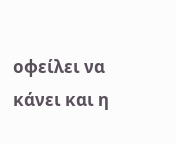οφείλει να κάνει και η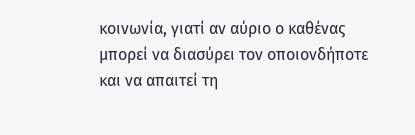κοινωνία, γιατί αν αύριο ο καθένας μπορεί να διασύρει τον οποιονδήποτε και να απαιτεί τη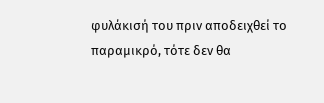φυλάκισή του πριν αποδειχθεί το παραμικρό, τότε δεν θα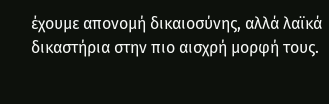έχουμε απονομή δικαιοσύνης, αλλά λαϊκά δικαστήρια στην πιο αισχρή μορφή τους.